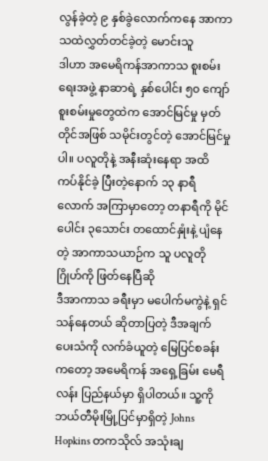လွန်ခဲ့တဲ့ ၉ နှစ်ခွဲလောက်ကနေ အာကာသထဲလွှတ်တင်ခဲ့တဲ့ မောင်းသူ
ဒါဟာ အမေရိကန်အာကာသ စူးစမ်းရေးအဖွဲ့ နာဆာရဲ့ နှစ်ပေါင်း ၅၀ ကျော် စူးစမ်းမှုတွေထဲက အောင်မြင်မှု မှတ်တိုင်အဖြစ် သမိုင်းတွင်တဲ့ အောင်မြင်မှုပါ။ ပလူတိုနဲ့ အနီးဆုံးနေရာ အထိ ကပ်နိုင်ခဲ့ ပြီးတဲ့နောက် ၁၃ နာရီလောက် အကြာမှာတော့ တနာရီကို မိုင်ပေါင်း ၃သောင်း တထောင်နှုံးနဲ့ ပျံနေတဲ့ အာကာသယာဉ်က သူ ပလူတိုဂြိုဟ်ကို ဖြတ်နေပြီဆို
ဒီအာကာသ ခရီးမှာ မပေါက်မကွဲနဲ့ ရှင်သန်နေတယ် ဆိုတာပြတဲ့ ဒီအချက်ပေးသံကို လက်ခံယူတဲ့ မြေပြင်စခန်းကတော့ အမေရိကန် အရှေ့ခြမ်း မေရီလန်း ပြည်နယ်မှာ ရှိပါတယ်။ သူ့ကို ဘယ်တီမိုးမြို့ပြင်မှာရှိတဲ့ Johns Hopkins တကသိုလ် အသုံးချ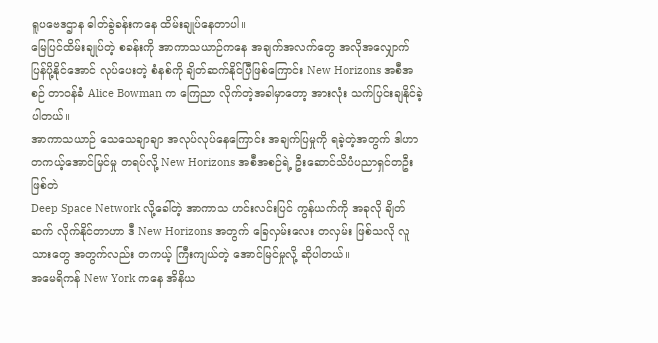ရူပဗေဒဌာန ဓါတ်ခွဲခန်းကနေ ထိမ်းချုပ်နေတာပါ။
မြေပြင်ထိမ်းချုပ်တဲ့ စခန်းကို အာကာသယာဉ်ကနေ အချက်အလက်တွေ အလိုအလျှောက် ပြန်ပို့နိုင်အောင် လုပ်ပေးတဲ့ စံနစ်ကို ချိတ်ဆက်နိုင်ပြီဖြစ်ကြောင်း New Horizons အစီအစဉ် တာဝန်ခံ Alice Bowman က ကြေညာ လိုက်တဲ့အခါမှာတော့ အားလုံး သက်ပြင်းချနိုင်ခဲ့ပါတယ်။
အာကာသယာဉ် သေသေချာချာ အလုပ်လုပ်နေကြောင်း အချက်ပြမှုကို ရခဲ့တဲ့အတွက် ဒါဟာ တကယ့်အောင်မြင်မှု တရပ်လို့ New Horizons အစီအစဉ်ရဲ့ ဦးဆောင်သိပံပညာရှင်တဦး ဖြစ်တဲ
Deep Space Network လို့ခေါ်တဲ့ အာကာသ ဟင်းလင်းပြင် ကွန်ယက်ကို အခုလို ချိတ်ဆက် လိုက်နိုင်တာဟာ ဒီ New Horizons အတွက် ခြေလှမ်းလေး တလှမ်း ဖြစ်သလို လူသားတွေ အတွက်လည်း တကယ့် ကြီးကျယ်တဲ့ အောင်မြင်မှုလို့ ဆိုပါတယ်။
အမေရိကန် New York ကနေ အိနိယ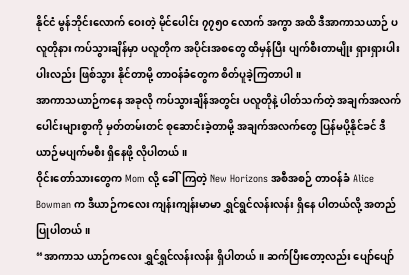နိုင်ငံ မွန်ဘိုင်းလောက် ဝေးတဲ့ မိုင်ပေါင်း ၇၇၅၀ လောက် အကွာ အထိ ဒီအာကာသယာဉ် ပလူတိုနား ကပ်သွားချိန်မှာ ပလူတိုက အပိုင်းအစတွေ ထိမှန်ပြီး ပျက်စီးတာမျိုး ရှားရှားပါးပါးလည်း ဖြစ်သွား နိုင်တာမို့ တာဝန်ခံတွေက စိတ်ပူခဲ့ကြတာပါ။
အာကာသယာဉ်ကနေ အခုလို ကပ်သွားချိန်အတွင်း ပလူတိုနဲ့ ပါတ်သက်တဲ့ အချက်အလက်ပေါင်းများစွာကို မှတ်တမ်းတင် စုဆောင်းခဲ့တာမို့ အချက်အလက်တွေ ပြန်မပို့နိုင်ခင် ဒီယာဉ်မပျက်မစီး ရှိနေဖို့ လိုပါတယ်။
ဝိုင်းတော်သားတွေက Mom လို့ ခေါ်ကြတဲ့ New Horizons အစီအစဉ် တာဝန်ခံ Alice Bowman က ဒီယာဉ်ကလေး ကျန်းကျန်းမာမာ ရွှင်ရွင်လန်းလန်း ရှိနေ ပါတယ်လို့ အတည်ပြုပါတယ်။
“အာကာသ ယာဉ်ကလေး ရွှင်ရွှင်လန်းလန်း ရှိပါတယ်။ ဆက်ပြီးတော့လည်း ပျော်ပျော်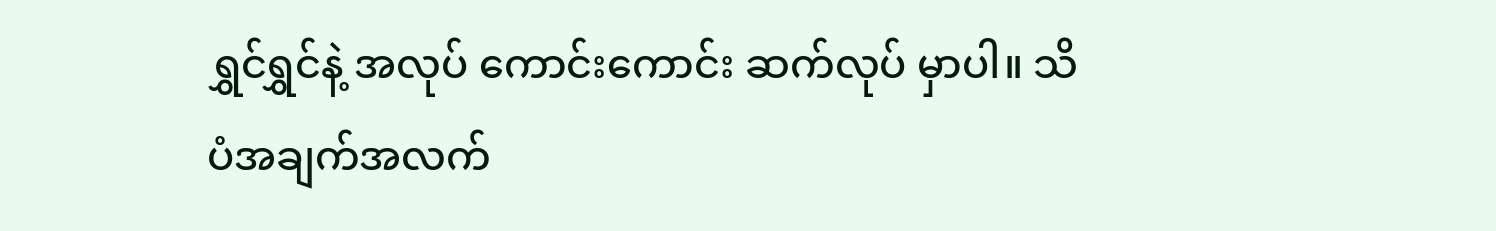ရွှင်ရွှင်နဲ့ အလုပ် ကောင်းကောင်း ဆက်လုပ် မှာပါ။ သိပံအချက်အလက်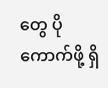တွေ ပိုကောက်ဖို့ ရှိ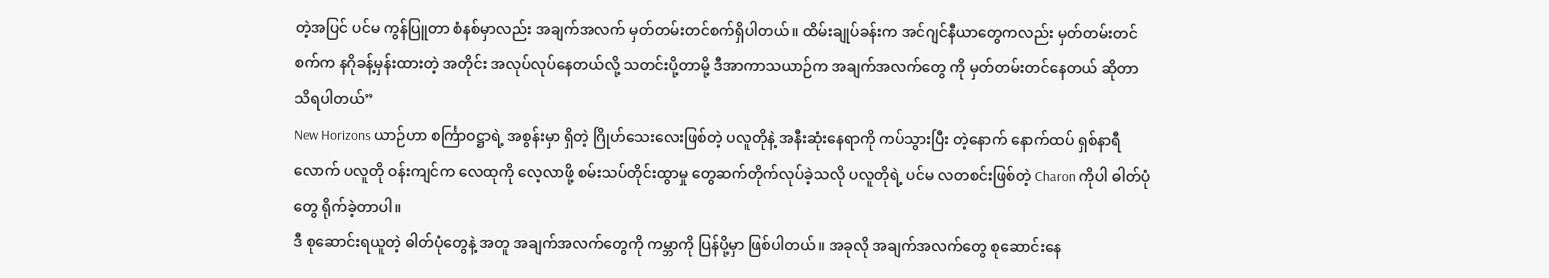တဲ့အပြင် ပင်မ ကွန်ပြူတာ စံနစ်မှာလည်း အချက်အလက် မှတ်တမ်းတင်စက်ရှိပါတယ်။ ထိမ်းချုပ်ခန်းက အင်ဂျင်နီယာတွေကလည်း မှတ်တမ်းတင်စက်က နဂိုခန့်မှန်းထားတဲ့ အတိုင်း အလုပ်လုပ်နေတယ်လို့ သတင်းပို့တာမို့ ဒီအာကာသယာဉ်က အချက်အလက်တွေ ကို မှတ်တမ်းတင်နေတယ် ဆိုတာ သိရပါတယ်”
New Horizons ယာဉ်ဟာ စင်္ကြာဝဋ္ဌာရဲ့ အစွန်းမှာ ရှိတဲ့ ဂြိုဟ်သေးလေးဖြစ်တဲ့ ပလူတိုနဲ့ အနီးဆုံးနေရာကို ကပ်သွားပြီး တဲ့နောက် နောက်ထပ် ရှစ်နာရီလောက် ပလူတို ဝန်းကျင်က လေထုကို လေ့လာဖို့ စမ်းသပ်တိုင်းထွာမှု တွေဆက်တိုက်လုပ်ခဲ့သလို ပလူတိုရဲ့ ပင်မ လတစင်းဖြစ်တဲ့ Charon ကိုပါ ဓါတ်ပုံတွေ ရိုက်ခဲ့တာပါ။
ဒီ စုဆောင်းရယူတဲ့ ဓါတ်ပုံတွေနဲ့ အတူ အချက်အလက်တွေကို ကမ္ဘာကို ပြန်ပို့မှာ ဖြစ်ပါတယ်။ အခုလို အချက်အလက်တွေ စုဆောင်းနေ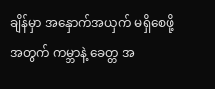ချိန်မှာ အနှောက်အယှက် မရှိစေဖို့အတွက် ကမ္ဘာနဲ့ ခေတ္တ အ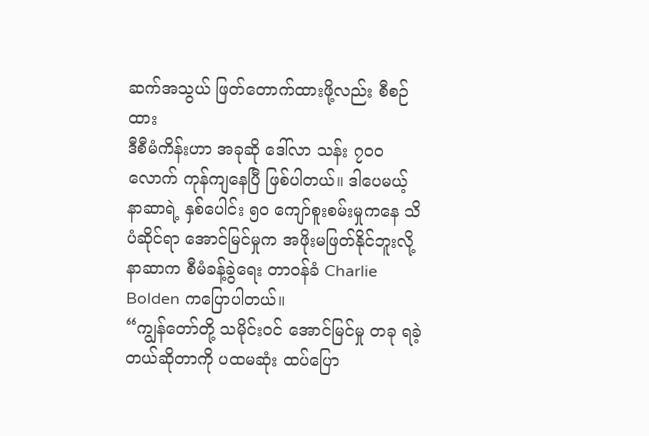ဆက်အသွယ် ဖြတ်တောက်ထားဖို့လည်း စီစဉ်ထား
ဒီစီမံကိန်းဟာ အခုဆို ဒေါ်လာ သန်း ၇၀၀ လောက် ကုန်ကျနေပြီ ဖြစ်ပါတယ်။ ဒါပေမယ့် နာဆာရဲ့ နှစ်ပေါင်း ၅၀ ကျော်စူးစမ်းမှုကနေ သိပံဆိုင်ရာ အောင်မြင်မှုက အဖိုးမဖြတ်နိုင်ဘူးလို့ နာဆာက စီမံခန့်ခွဲရေး တာဝန်ခံ Charlie Bolden ကပြောပါတယ်။
“ကျွန်တော်တို့ သမိုင်းဝင် အောင်မြင်မှု တခု ရခဲ့တယ်ဆိုတာကို ပထမဆုံး ထပ်ပြော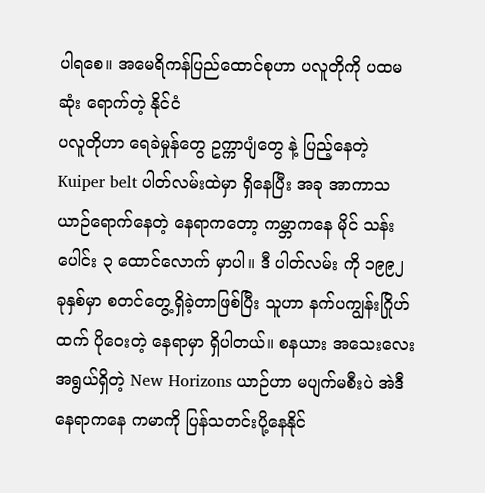ပါရစေ။ အမေရိကန်ပြည်ထောင်စုဟာ ပလူတိုကို ပထမဆုံး ရောက်တဲ့ နိုင်ငံ
ပလူတိုဟာ ရေခဲမှုန်တွေ ဥက္ကာပျံတွေ နဲ့ ပြည့်နေတဲ့ Kuiper belt ပါတ်လမ်းထဲမှာ ရှိနေပြီး အခု အာကာသယာဉ်ရောက်နေတဲ့ နေရာကတော့ ကမ္ဘာကနေ မိုင် သန်းပေါင်း ၃ ထောင်လောက် မှာပါ။ ဒီ ပါတ်လမ်း ကို ၁၉၉၂ ခုနှစ်မှာ စတင်တွေ့ရှိခဲ့တာဖြစ်ပြီး သူဟာ နက်ပကျွန်းဂြိုဟ် ထက် ပိုဝေးတဲ့ နေရာမှာ ရှိပါတယ်။ စနယား အသေးလေး အရွယ်ရှိတဲ့ New Horizons ယာဉ်ဟာ မပျက်မစီးပဲ အဲဒီနေရာကနေ ကမာကို ပြန်သတင်းပို့နေနိုင်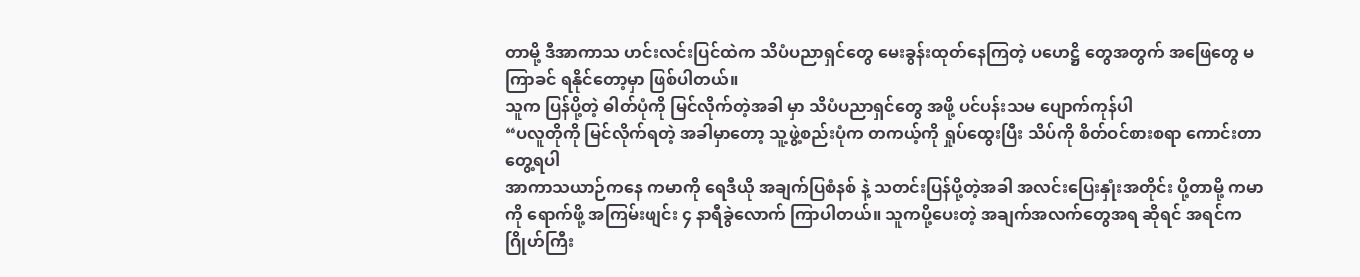တာမို့ ဒီအာကာသ ဟင်းလင်းပြင်ထဲက သိပံပညာရှင်တွေ မေးခွန်းထုတ်နေကြတဲ့ ပဟေဋ္ဌိ တွေအတွက် အဖြေတွေ မကြာခင် ရနိုင်တော့မှာ ဖြစ်ပါတယ်။
သူက ပြန်ပို့တဲ့ ဓါတ်ပုံကို မြင်လိုက်တဲ့အခါ မှာ သိပံပညာရှင်တွေ အဖို့ ပင်ပန်းသမ ပျောက်ကုန်ပါ
“ပလူတိုကို မြင်လိုက်ရတဲ့ အခါမှာတော့ သူ့ဖွဲ့စည်းပုံက တကယ့်ကို ရှုပ်ထွေးပြီး သိပ်ကို စိတ်ဝင်စားစရာ ကောင်းတာ တွေ့ရပါ
အာကာသယာဉ်ကနေ ကမာကို ရေဒီယို အချက်ပြစံနစ် နဲ့ သတင်းပြန်ပို့တဲ့အခါ အလင်းပြေးနှုံးအတိုင်း ပို့တာမို့ ကမာကို ရောက်ဖို့ အကြမ်းဖျင်း ၄ နာရီခွဲလောက် ကြာပါတယ်။ သူကပို့ပေးတဲ့ အချက်အလက်တွေအရ ဆိုရင် အရင်က ဂြိုဟ်ကြီး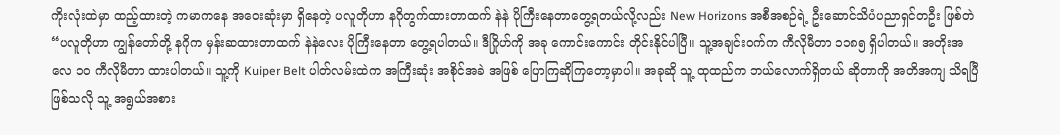ကိုးလုံးထဲမှာ ထည့်ထားတဲ့ ကမာကနေ အဝေးဆုံးမှာ ရှိနေတဲ့ ပလူတိုဟာ နဂိုတွက်ထားတာထက် နဲနဲ ပိုကြီးနေတာတွေ့ရတယ်လို့လည်း New Horizons အစီအစဉ်ရဲ့ ဦးဆောင်သိပံပညာရှင်တဦး ဖြစ်တဲ
“ပလူတိုဟာ ကျွန်တော်တို့ နဂိုက မှန်းဆထားတာထက် နဲနဲလေး ပိုကြီးနေတာ တွေ့ရပါတယ်။ ဒီဂြိုဟ်ကို အခု ကောင်းကောင်း တိုင်းနိုင်ပါပြီ။ သူ့အချင်းဝက်က ကီလိုမီတာ ၁၁၈၅ ရှိပါတယ်။ အတိုးအလေ ၁၀ ကီလိုမီတာ ထားပါတယ်။ သူ့ကို Kuiper Belt ပါတ်လမ်းထဲက အကြီးဆုံး အစိုင်အခဲ အဖြစ် ပြောကြဆိုကြတော့မှာပါ။ အခုဆို သူ့ ထုထည်က ဘယ်လောက်ရှိတယ် ဆိုတာကို အတိအကျ သိရပြီ ဖြစ်သလို သူ့ အရွယ်အစား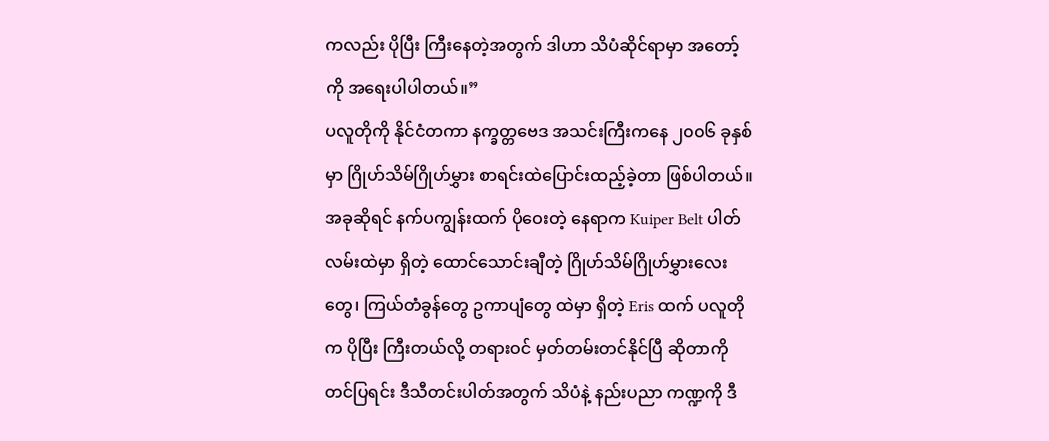ကလည်း ပိုပြီး ကြီးနေတဲ့အတွက် ဒါဟာ သိပံဆိုင်ရာမှာ အတော့်ကို အရေးပါပါတယ်။”
ပလူတိုကို နိုင်ငံတကာ နက္ခတ္တဗေဒ အသင်းကြီးကနေ ၂၀၀၆ ခုနှစ်မှာ ဂြိုဟ်သိမ်ဂြိုဟ်မွှား စာရင်းထဲပြောင်းထည့်ခဲ့တာ ဖြစ်ပါတယ်။အခုဆိုရင် နက်ပကျွန်းထက် ပိုဝေးတဲ့ နေရာက Kuiper Belt ပါတ်လမ်းထဲမှာ ရှိတဲ့ ထောင်သောင်းချီတဲ့ ဂြိုဟ်သိမ်ဂြိုဟ်မွှားလေးတွေ၊ ကြယ်တံခွန်တွေ ဥကာပျံတွေ ထဲမှာ ရှိတဲ့ Eris ထက် ပလူတိုက ပိုပြီး ကြီးတယ်လို့ တရားဝင် မှတ်တမ်းတင်နိုင်ပြီ ဆိုတာကို တင်ပြရင်း ဒီသီတင်းပါတ်အတွက် သိပံနဲ့ နည်းပညာ ကဏ္ဍကို ဒီ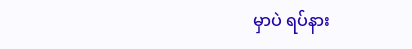မှာပဲ ရပ်နား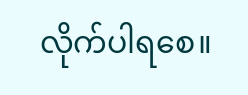လိုက်ပါရစေ။